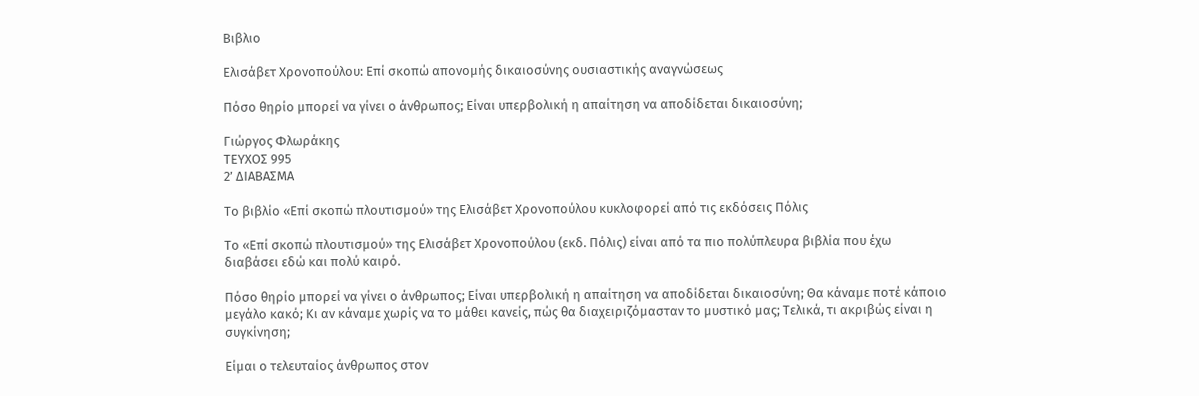Βιβλιο

Ελισάβετ Χρονοπούλου: Επί σκοπώ απονομής δικαιοσύνης ουσιαστικής αναγνώσεως

Πόσο θηρίο μπορεί να γίνει ο άνθρωπος; Είναι υπερβολική η απαίτηση να αποδίδεται δικαιοσύνη;

Γιώργος Φλωράκης
ΤΕΥΧΟΣ 995
2’ ΔΙΑΒΑΣΜΑ

Το βιβλίο «Επί σκοπώ πλουτισμού» της Ελισάβετ Χρονοπούλου κυκλοφορεί από τις εκδόσεις Πόλις

Το «Επί σκοπώ πλουτισμού» της Ελισάβετ Χρονοπούλου (εκδ. Πόλις) είναι από τα πιο πολύπλευρα βιβλία που έχω διαβάσει εδώ και πολύ καιρό.

Πόσο θηρίο μπορεί να γίνει ο άνθρωπος; Είναι υπερβολική η απαίτηση να αποδίδεται δικαιοσύνη; Θα κάναμε ποτέ κάποιο μεγάλο κακό; Κι αν κάναμε χωρίς να το μάθει κανείς, πώς θα διαχειριζόμασταν το μυστικό μας; Τελικά, τι ακριβώς είναι η συγκίνηση;

Είμαι ο τελευταίος άνθρωπος στον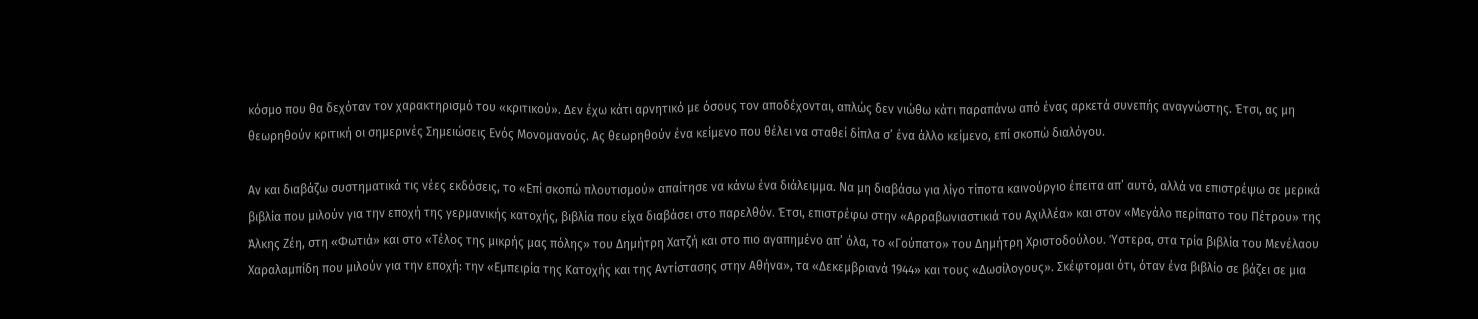κόσμο που θα δεχόταν τον χαρακτηρισμό του «κριτικού». Δεν έχω κάτι αρνητικό με όσους τον αποδέχονται, απλώς δεν νιώθω κάτι παραπάνω από ένας αρκετά συνεπής αναγνώστης. Έτσι, ας μη θεωρηθούν κριτική οι σημερινές Σημειώσεις Ενός Μονομανούς. Ας θεωρηθούν ένα κείμενο που θέλει να σταθεί δίπλα σ’ ένα άλλο κείμενο, επί σκοπώ διαλόγου.

Αν και διαβάζω συστηματικά τις νέες εκδόσεις, το «Επί σκοπώ πλουτισμού» απαίτησε να κάνω ένα διάλειμμα. Να μη διαβάσω για λίγο τίποτα καινούργιο έπειτα απ’ αυτό, αλλά να επιστρέψω σε μερικά βιβλία που μιλούν για την εποχή της γερμανικής κατοχής, βιβλία που είχα διαβάσει στο παρελθόν. Έτσι, επιστρέφω στην «Αρραβωνιαστικιά του Αχιλλέα» και στον «Μεγάλο περίπατο του Πέτρου» της Άλκης Ζέη, στη «Φωτιά» και στο «Τέλος της μικρής μας πόλης» του Δημήτρη Χατζή και στο πιο αγαπημένο απ’ όλα, το «Γούπατο» του Δημήτρη Χριστοδούλου. Ύστερα, στα τρία βιβλία του Μενέλαου Χαραλαμπίδη που μιλούν για την εποχή: την «Εμπειρία της Κατοχής και της Αντίστασης στην Αθήνα», τα «Δεκεμβριανά 1944» και τους «Δωσίλογους». Σκέφτομαι ότι, όταν ένα βιβλίο σε βάζει σε μια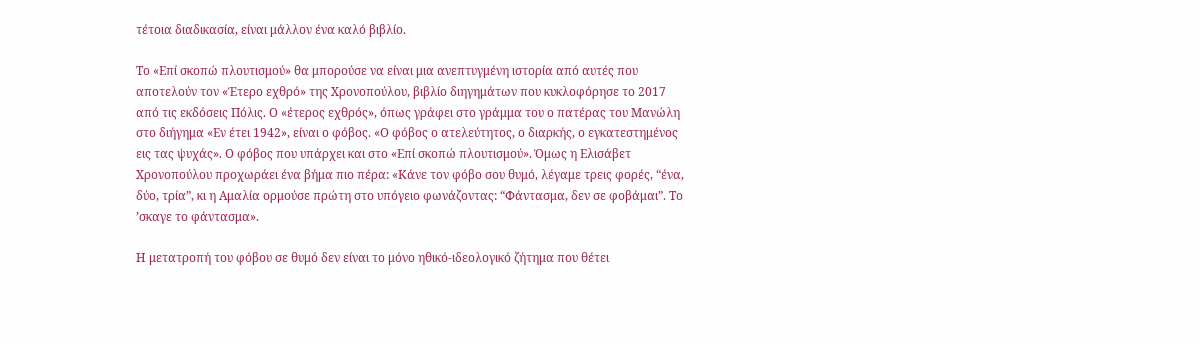τέτοια διαδικασία, είναι μάλλον ένα καλό βιβλίο.

Το «Επί σκοπώ πλουτισμού» θα μπορούσε να είναι μια ανεπτυγμένη ιστορία από αυτές που αποτελούν τον «Έτερο εχθρό» της Χρονοπούλου, βιβλίο διηγημάτων που κυκλοφόρησε το 2017 από τις εκδόσεις Πόλις. Ο «έτερος εχθρός», όπως γράφει στο γράμμα του ο πατέρας του Μανώλη στο διήγημα «Εν έτει 1942», είναι ο φόβος. «Ο φόβος ο ατελεύτητος, ο διαρκής, ο εγκατεστημένος εις τας ψυχάς». Ο φόβος που υπάρχει και στο «Επί σκοπώ πλουτισμού». Όμως η Ελισάβετ Χρονοπούλου προχωράει ένα βήμα πιο πέρα: «Κάνε τον φόβο σου θυμό, λέγαμε τρεις φορές, “ένα, δύο, τρία”, κι η Αμαλία ορμούσε πρώτη στο υπόγειο φωνάζοντας: “Φάντασμα, δεν σε φοβάμαι”. Το ’σκαγε το φάντασμα».

Η μετατροπή του φόβου σε θυμό δεν είναι το μόνο ηθικό-ιδεολογικό ζήτημα που θέτει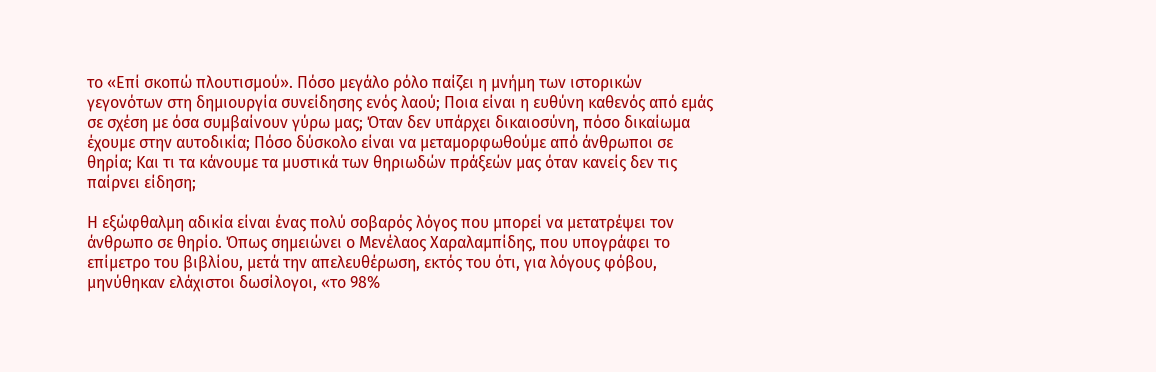το «Επί σκοπώ πλουτισμού». Πόσο μεγάλο ρόλο παίζει η μνήμη των ιστορικών γεγονότων στη δημιουργία συνείδησης ενός λαού; Ποια είναι η ευθύνη καθενός από εμάς σε σχέση με όσα συμβαίνουν γύρω μας; Όταν δεν υπάρχει δικαιοσύνη, πόσο δικαίωμα έχουμε στην αυτοδικία; Πόσο δύσκολο είναι να μεταμορφωθούμε από άνθρωποι σε θηρία; Και τι τα κάνουμε τα μυστικά των θηριωδών πράξεών μας όταν κανείς δεν τις παίρνει είδηση;

Η εξώφθαλμη αδικία είναι ένας πολύ σοβαρός λόγος που μπορεί να μετατρέψει τον άνθρωπο σε θηρίο. Όπως σημειώνει ο Μενέλαος Χαραλαμπίδης, που υπογράφει το επίμετρο του βιβλίου, μετά την απελευθέρωση, εκτός του ότι, για λόγους φόβου, μηνύθηκαν ελάχιστοι δωσίλογοι, «το 98%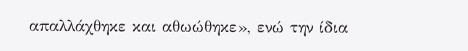απαλλάχθηκε και αθωώθηκε», ενώ την ίδια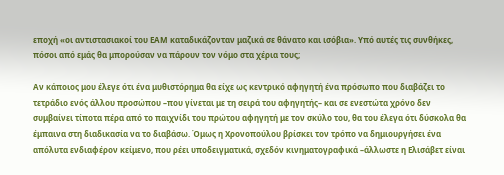εποχή «οι αντιστασιακοί του ΕΑΜ καταδικάζονταν μαζικά σε θάνατο και ισόβια». Υπό αυτές τις συνθήκες, πόσοι από εμάς θα μπορούσαν να πάρουν τον νόμο στα χέρια τους;

Αν κάποιος μου έλεγε ότι ένα μυθιστόρημα θα είχε ως κεντρικό αφηγητή ένα πρόσωπο που διαβάζει το τετράδιο ενός άλλου προσώπου –που γίνεται με τη σειρά του αφηγητής– και σε ενεστώτα χρόνο δεν συμβαίνει τίποτα πέρα από το παιχνίδι του πρώτου αφηγητή με τον σκύλο του, θα του έλεγα ότι δύσκολα θα έμπαινα στη διαδικασία να το διαβάσω. Όμως η Χρονοπούλου βρίσκει τον τρόπο να δημιουργήσει ένα απόλυτα ενδιαφέρον κείμενο, που ρέει υποδειγματικά, σχεδόν κινηματογραφικά –άλλωστε η Ελισάβετ είναι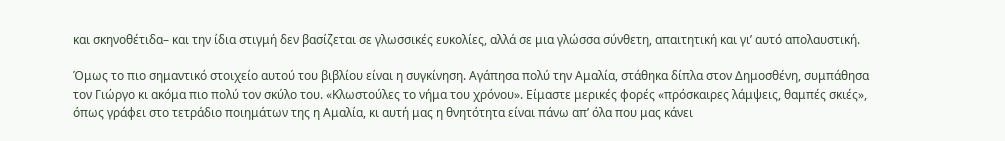και σκηνοθέτιδα– και την ίδια στιγμή δεν βασίζεται σε γλωσσικές ευκολίες, αλλά σε μια γλώσσα σύνθετη, απαιτητική και γι’ αυτό απολαυστική.

Όμως το πιο σημαντικό στοιχείο αυτού του βιβλίου είναι η συγκίνηση. Αγάπησα πολύ την Αμαλία, στάθηκα δίπλα στον Δημοσθένη, συμπάθησα τον Γιώργο κι ακόμα πιο πολύ τον σκύλο του. «Κλωστούλες το νήμα του χρόνου». Είμαστε μερικές φορές «πρόσκαιρες λάμψεις, θαμπές σκιές», όπως γράφει στο τετράδιο ποιημάτων της η Αμαλία, κι αυτή μας η θνητότητα είναι πάνω απ’ όλα που μας κάνει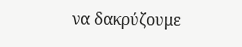να δακρύζουμε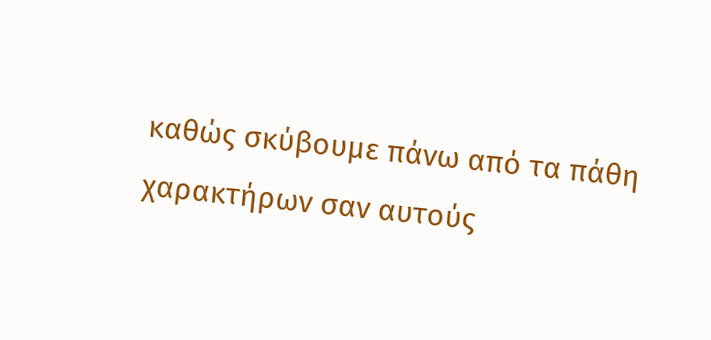καθώς σκύβουμε πάνω από τα πάθη χαρακτήρων σαν αυτούς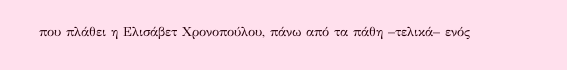που πλάθει η Ελισάβετ Χρονοπούλου, πάνω από τα πάθη –τελικά– ενός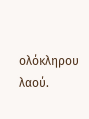ολόκληρου λαού.